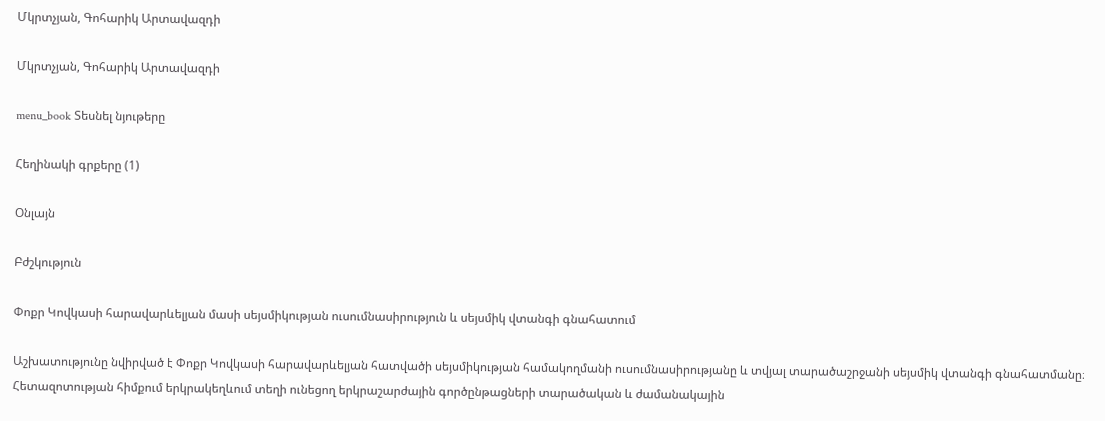Մկրտչյան, Գոհարիկ Արտավազդի

Մկրտչյան, Գոհարիկ Արտավազդի

menu_book Տեսնել նյութերը

Հեղինակի գրքերը (1)

Օնլայն

Բժշկություն

Փոքր Կովկասի հարավարևելյան մասի սեյսմիկության ուսումնասիրություն և սեյսմիկ վտանգի գնահատում

Աշխատությունը նվիրված է Փոքր Կովկասի հարավարևելյան հատվածի սեյսմիկության համակողմանի ուսումնասիրությանը և տվյալ տարածաշրջանի սեյսմիկ վտանգի գնահատմանը։ Հետազոտության հիմքում երկրակեղևում տեղի ունեցող երկրաշարժային գործընթացների տարածական և ժամանակային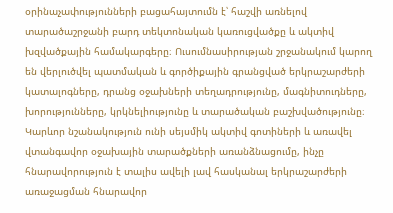օրինաչափությունների բացահայտումն է՝ հաշվի առնելով տարածաշրջանի բարդ տեկտոնական կառուցվածքը և ակտիվ խզվածքային համակարգերը։ Ուսումնասիրության շրջանակում կարող են վերլուծվել պատմական և գործիքային գրանցված երկրաշարժերի կատալոգները, դրանց օջախների տեղադրությունը, մագնիտուդները, խորությունները, կրկնելիությունը և տարածական բաշխվածությունը։ Կարևոր նշանակություն ունի սեյսմիկ ակտիվ գոտիների և առավել վտանգավոր օջախային տարածքների առանձնացումը, ինչը հնարավորություն է տալիս ավելի լավ հասկանալ երկրաշարժերի առաջացման հնարավոր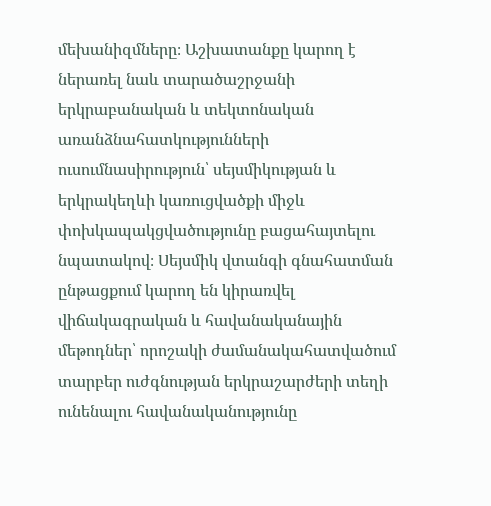մեխանիզմները։ Աշխատանքը կարող է ներառել նաև տարածաշրջանի երկրաբանական և տեկտոնական առանձնահատկությունների ուսումնասիրություն՝ սեյսմիկության և երկրակեղևի կառուցվածքի միջև փոխկապակցվածությունը բացահայտելու նպատակով։ Սեյսմիկ վտանգի գնահատման ընթացքում կարող են կիրառվել վիճակագրական և հավանականային մեթոդներ՝ որոշակի ժամանակահատվածում տարբեր ուժգնության երկրաշարժերի տեղի ունենալու հավանականությունը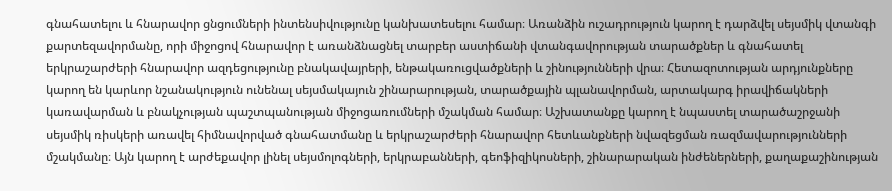գնահատելու և հնարավոր ցնցումների ինտենսիվությունը կանխատեսելու համար։ Առանձին ուշադրություն կարող է դարձվել սեյսմիկ վտանգի քարտեզավորմանը, որի միջոցով հնարավոր է առանձնացնել տարբեր աստիճանի վտանգավորության տարածքներ և գնահատել երկրաշարժերի հնարավոր ազդեցությունը բնակավայրերի, ենթակառուցվածքների և շինությունների վրա։ Հետազոտության արդյունքները կարող են կարևոր նշանակություն ունենալ սեյսմակայուն շինարարության, տարածքային պլանավորման, արտակարգ իրավիճակների կառավարման և բնակչության պաշտպանության միջոցառումների մշակման համար։ Աշխատանքը կարող է նպաստել տարածաշրջանի սեյսմիկ ռիսկերի առավել հիմնավորված գնահատմանը և երկրաշարժերի հնարավոր հետևանքների նվազեցման ռազմավարությունների մշակմանը։ Այն կարող է արժեքավոր լինել սեյսմոլոգների, երկրաբանների, գեոֆիզիկոսների, շինարարական ինժեներների, քաղաքաշինության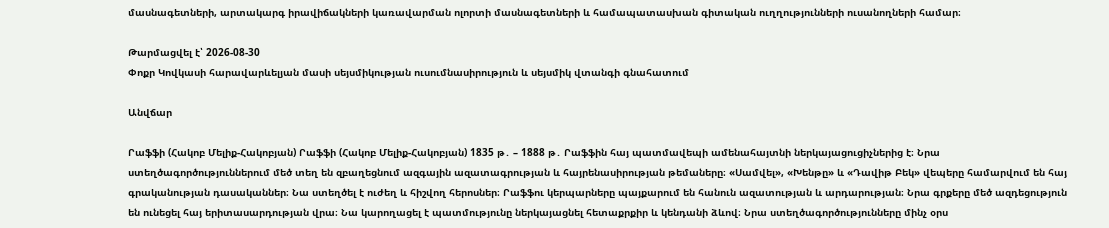մասնագետների, արտակարգ իրավիճակների կառավարման ոլորտի մասնագետների և համապատասխան գիտական ուղղությունների ուսանողների համար։

Թարմացվել է՝ 2026-08-30
Փոքր Կովկասի հարավարևելյան մասի սեյսմիկության ուսումնասիրություն և սեյսմիկ վտանգի գնահատում

Անվճար

Րաֆֆի (Հակոբ Մելիք-Հակոբյան) Րաֆֆի (Հակոբ Մելիք-Հակոբյան) 1835 թ․ – 1888 թ․ Րաֆֆին հայ պատմավեպի ամենահայտնի ներկայացուցիչներից է։ Նրա ստեղծագործություններում մեծ տեղ են զբաղեցնում ազգային ազատագրության և հայրենասիրության թեմաները։ «Սամվել», «Խենթը» և «Դավիթ Բեկ» վեպերը համարվում են հայ գրականության դասականներ։ Նա ստեղծել է ուժեղ և հիշվող հերոսներ։ Րաֆֆու կերպարները պայքարում են հանուն ազատության և արդարության։ Նրա գրքերը մեծ ազդեցություն են ունեցել հայ երիտասարդության վրա։ Նա կարողացել է պատմությունը ներկայացնել հետաքրքիր և կենդանի ձևով։ Նրա ստեղծագործությունները մինչ օրս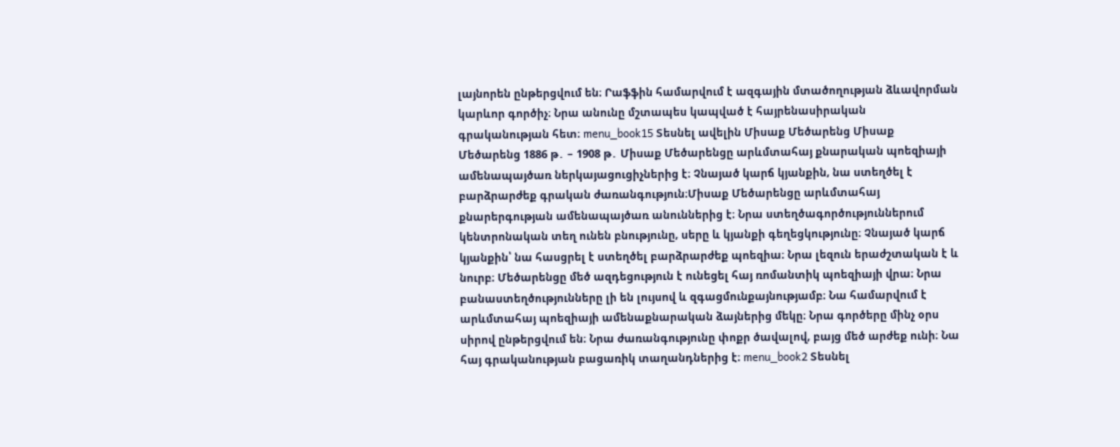լայնորեն ընթերցվում են։ Րաֆֆին համարվում է ազգային մտածողության ձևավորման կարևոր գործիչ։ Նրա անունը մշտապես կապված է հայրենասիրական գրականության հետ։ menu_book15 Տեսնել ավելին Միսաք Մեծարենց Միսաք Մեծարենց 1886 թ․ – 1908 թ․ Միսաք Մեծարենցը արևմտահայ քնարական պոեզիայի ամենապայծառ ներկայացուցիչներից է։ Չնայած կարճ կյանքին, նա ստեղծել է բարձրարժեք գրական ժառանգություն։Միսաք Մեծարենցը արևմտահայ քնարերգության ամենապայծառ անուններից է։ Նրա ստեղծագործություններում կենտրոնական տեղ ունեն բնությունը, սերը և կյանքի գեղեցկությունը։ Չնայած կարճ կյանքին՝ նա հասցրել է ստեղծել բարձրարժեք պոեզիա։ Նրա լեզուն երաժշտական է և նուրբ։ Մեծարենցը մեծ ազդեցություն է ունեցել հայ ռոմանտիկ պոեզիայի վրա։ Նրա բանաստեղծությունները լի են լույսով և զգացմունքայնությամբ։ Նա համարվում է արևմտահայ պոեզիայի ամենաքնարական ձայներից մեկը։ Նրա գործերը մինչ օրս սիրով ընթերցվում են։ Նրա ժառանգությունը փոքր ծավալով, բայց մեծ արժեք ունի։ Նա հայ գրականության բացառիկ տաղանդներից է։ menu_book2 Տեսնել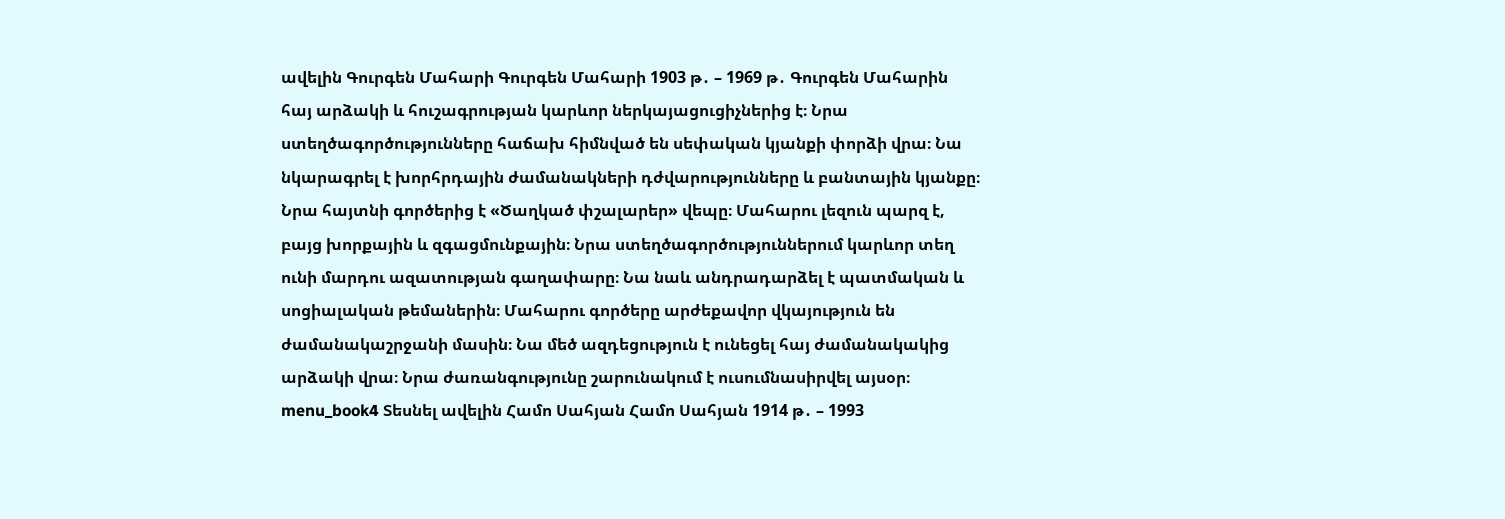ավելին Գուրգեն Մահարի Գուրգեն Մահարի 1903 թ․ – 1969 թ․ Գուրգեն Մահարին հայ արձակի և հուշագրության կարևոր ներկայացուցիչներից է։ Նրա ստեղծագործությունները հաճախ հիմնված են սեփական կյանքի փորձի վրա։ Նա նկարագրել է խորհրդային ժամանակների դժվարությունները և բանտային կյանքը։ Նրա հայտնի գործերից է «Ծաղկած փշալարեր» վեպը։ Մահարու լեզուն պարզ է, բայց խորքային և զգացմունքային։ Նրա ստեղծագործություններում կարևոր տեղ ունի մարդու ազատության գաղափարը։ Նա նաև անդրադարձել է պատմական և սոցիալական թեմաներին։ Մահարու գործերը արժեքավոր վկայություն են ժամանակաշրջանի մասին։ Նա մեծ ազդեցություն է ունեցել հայ ժամանակակից արձակի վրա։ Նրա ժառանգությունը շարունակում է ուսումնասիրվել այսօր։ menu_book4 Տեսնել ավելին Համո Սահյան Համո Սահյան 1914 թ․ – 1993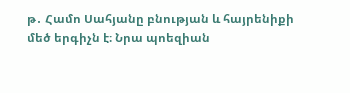թ․ Համո Սահյանը բնության և հայրենիքի մեծ երգիչն է։ Նրա պոեզիան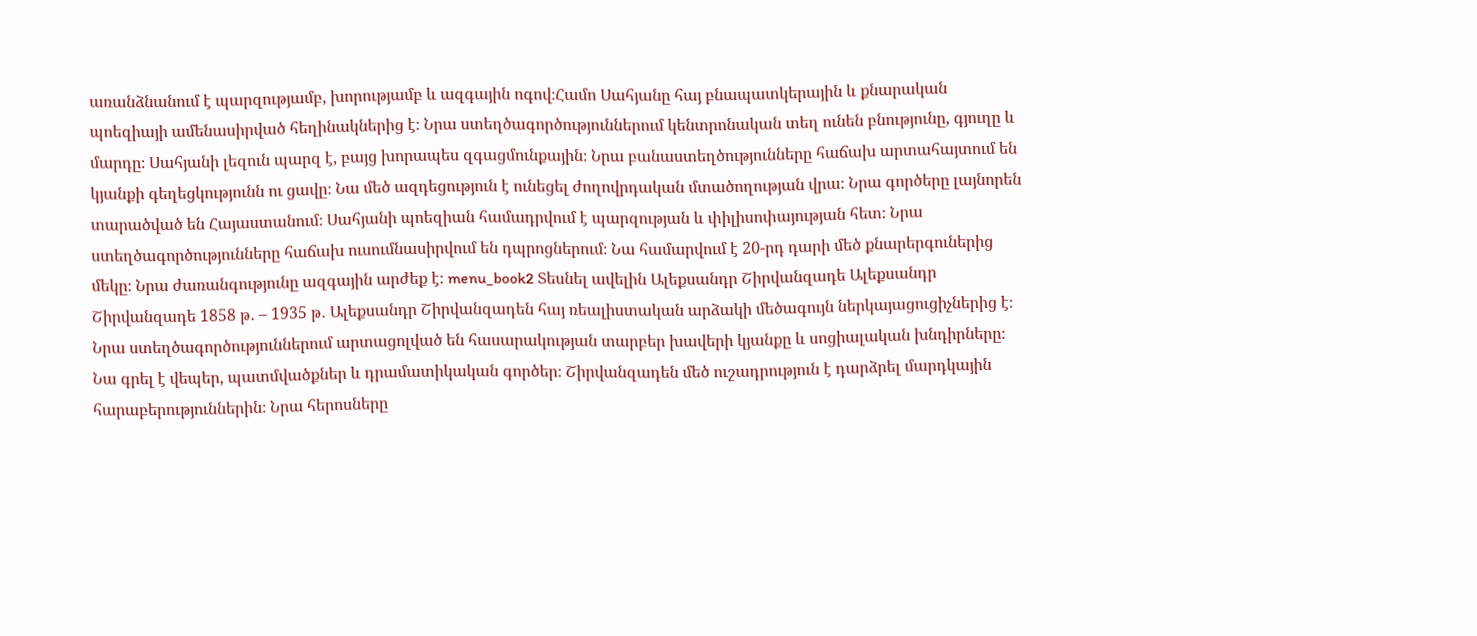առանձնանում է պարզությամբ, խորությամբ և ազգային ոգով։Համո Սահյանը հայ բնապատկերային և քնարական պոեզիայի ամենասիրված հեղինակներից է։ Նրա ստեղծագործություններում կենտրոնական տեղ ունեն բնությունը, գյուղը և մարդը։ Սահյանի լեզուն պարզ է, բայց խորապես զգացմունքային։ Նրա բանաստեղծությունները հաճախ արտահայտում են կյանքի գեղեցկությունն ու ցավը։ Նա մեծ ազդեցություն է ունեցել ժողովրդական մտածողության վրա։ Նրա գործերը լայնորեն տարածված են Հայաստանում։ Սահյանի պոեզիան համադրվում է պարզության և փիլիսոփայության հետ։ Նրա ստեղծագործությունները հաճախ ուսումնասիրվում են դպրոցներում։ Նա համարվում է 20-րդ դարի մեծ քնարերգուներից մեկը։ Նրա ժառանգությունը ազգային արժեք է։ menu_book2 Տեսնել ավելին Ալեքսանդր Շիրվանզադե Ալեքսանդր Շիրվանզադե 1858 թ․ – 1935 թ․ Ալեքսանդր Շիրվանզադեն հայ ռեալիստական արձակի մեծագույն ներկայացուցիչներից է։ Նրա ստեղծագործություններում արտացոլված են հասարակության տարբեր խավերի կյանքը և սոցիալական խնդիրները։ Նա գրել է վեպեր, պատմվածքներ և դրամատիկական գործեր։ Շիրվանզադեն մեծ ուշադրություն է դարձրել մարդկային հարաբերություններին։ Նրա հերոսները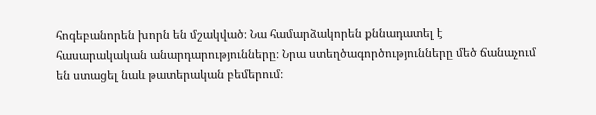հոգեբանորեն խորն են մշակված։ Նա համարձակորեն քննադատել է հասարակական անարդարությունները։ Նրա ստեղծագործությունները մեծ ճանաչում են ստացել նաև թատերական բեմերում։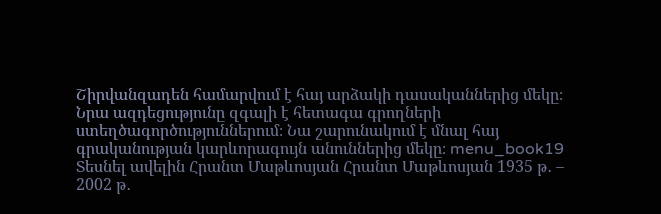Շիրվանզադեն համարվում է հայ արձակի դասականներից մեկը։ Նրա ազդեցությունը զգալի է հետագա գրողների ստեղծագործություններում։ Նա շարունակում է մնալ հայ գրականության կարևորագույն անուններից մեկը։ menu_book19 Տեսնել ավելին Հրանտ Մաթևոսյան Հրանտ Մաթևոսյան 1935 թ․ – 2002 թ․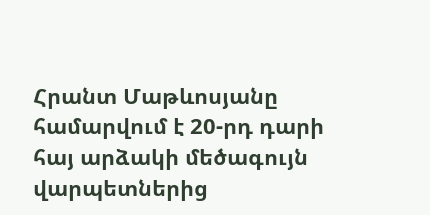Հրանտ Մաթևոսյանը համարվում է 20-րդ դարի հայ արձակի մեծագույն վարպետներից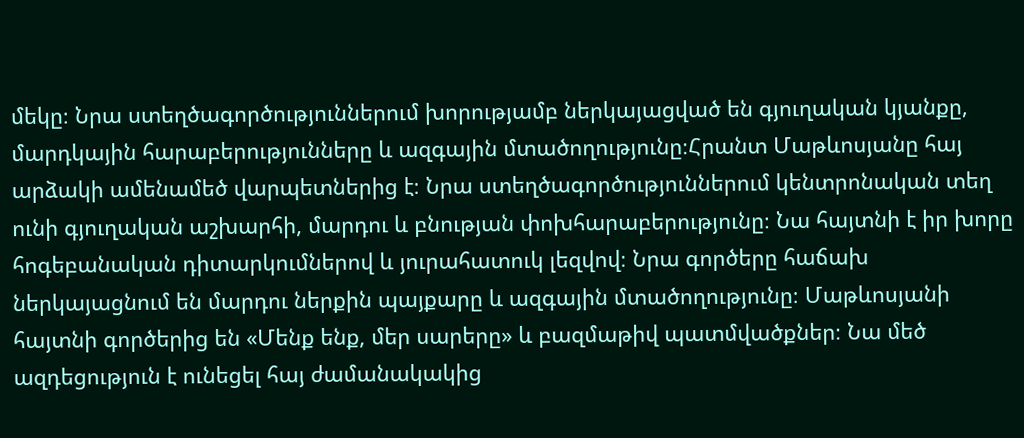մեկը։ Նրա ստեղծագործություններում խորությամբ ներկայացված են գյուղական կյանքը, մարդկային հարաբերությունները և ազգային մտածողությունը։Հրանտ Մաթևոսյանը հայ արձակի ամենամեծ վարպետներից է։ Նրա ստեղծագործություններում կենտրոնական տեղ ունի գյուղական աշխարհի, մարդու և բնության փոխհարաբերությունը։ Նա հայտնի է իր խորը հոգեբանական դիտարկումներով և յուրահատուկ լեզվով։ Նրա գործերը հաճախ ներկայացնում են մարդու ներքին պայքարը և ազգային մտածողությունը։ Մաթևոսյանի հայտնի գործերից են «Մենք ենք, մեր սարերը» և բազմաթիվ պատմվածքներ։ Նա մեծ ազդեցություն է ունեցել հայ ժամանակակից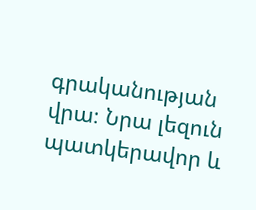գրականության վրա։ Նրա լեզուն պատկերավոր և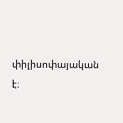փիլիսոփայական է։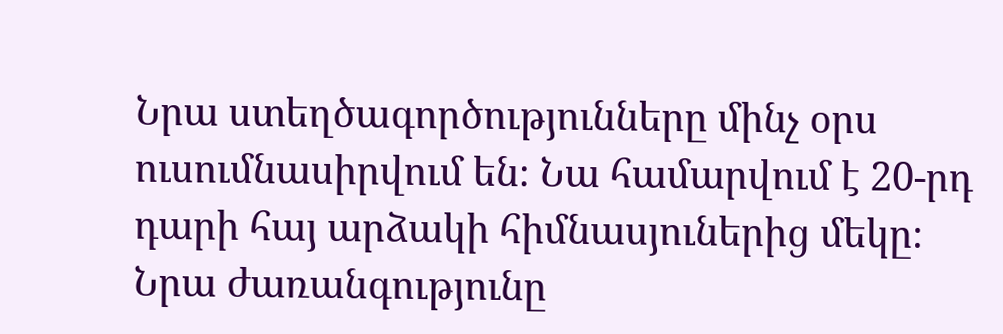Նրա ստեղծագործությունները մինչ օրս ուսումնասիրվում են։ Նա համարվում է 20-րդ դարի հայ արձակի հիմնասյուներից մեկը։ Նրա ժառանգությունը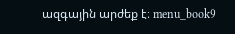ազգային արժեք է։ menu_book9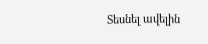Տեսնել ավելին